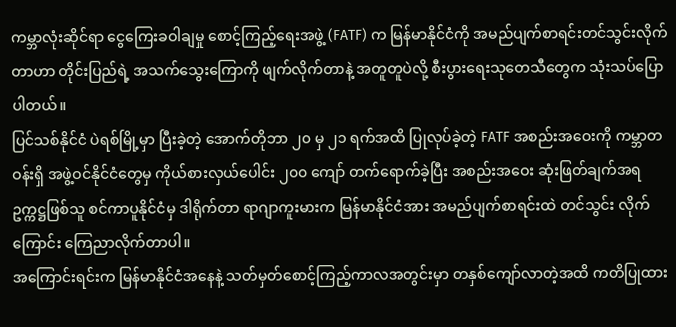ကမ္ဘာလုံးဆိုင်ရာ ငွေကြေးခဝါချမှု စောင့်ကြည့်ရေးအဖွဲ့ (FATF) က မြန်မာနိုင်ငံကို အမည်ပျက်စာရင်းတင်သွင်းလိုက်တာဟာ တိုင်းပြည်ရဲ့ အသက်သွေးကြောကို ဖျက်လိုက်တာနဲ့ အတူတူပဲလို့ စီးပွားရေးသုတေသီတွေက သုံးသပ်ပြောပါတယ်။
ပြင်သစ်နိုင်ငံ ပဲရစ်မြို့မှာ ပြီးခဲ့တဲ့ အောက်တိုဘာ ၂၀ မှ ၂၁ ရက်အထိ ပြုလုပ်ခဲ့တဲ့ FATF အစည်းအဝေးကို ကမ္ဘာတဝန်းရှိ အဖွဲ့ဝင်နိုင်ငံတွေမှ ကိုယ်စားလှယ်ပေါင်း ၂၀၀ ကျော် တက်ရောက်ခဲ့ပြီး အစည်းအဝေး ဆုံးဖြတ်ချက်အရ ဥက္ကဋ္ဌဖြစ်သူ စင်ကာပူနိုင်ငံမှ ဒါရိုက်တာ ရာဂျာကူးမားက မြန်မာနိုင်ငံအား အမည်ပျက်စာရင်းထဲ တင်သွင်း လိုက်ကြောင်း ကြေညာလိုက်တာပါ။
အကြောင်းရင်းက မြန်မာနိုင်ငံအနေနဲ့ သတ်မှတ်စောင့်ကြည့်ကာလအတွင်းမှာ တနှစ်ကျော်လာတဲ့အထိ ကတိပြုထား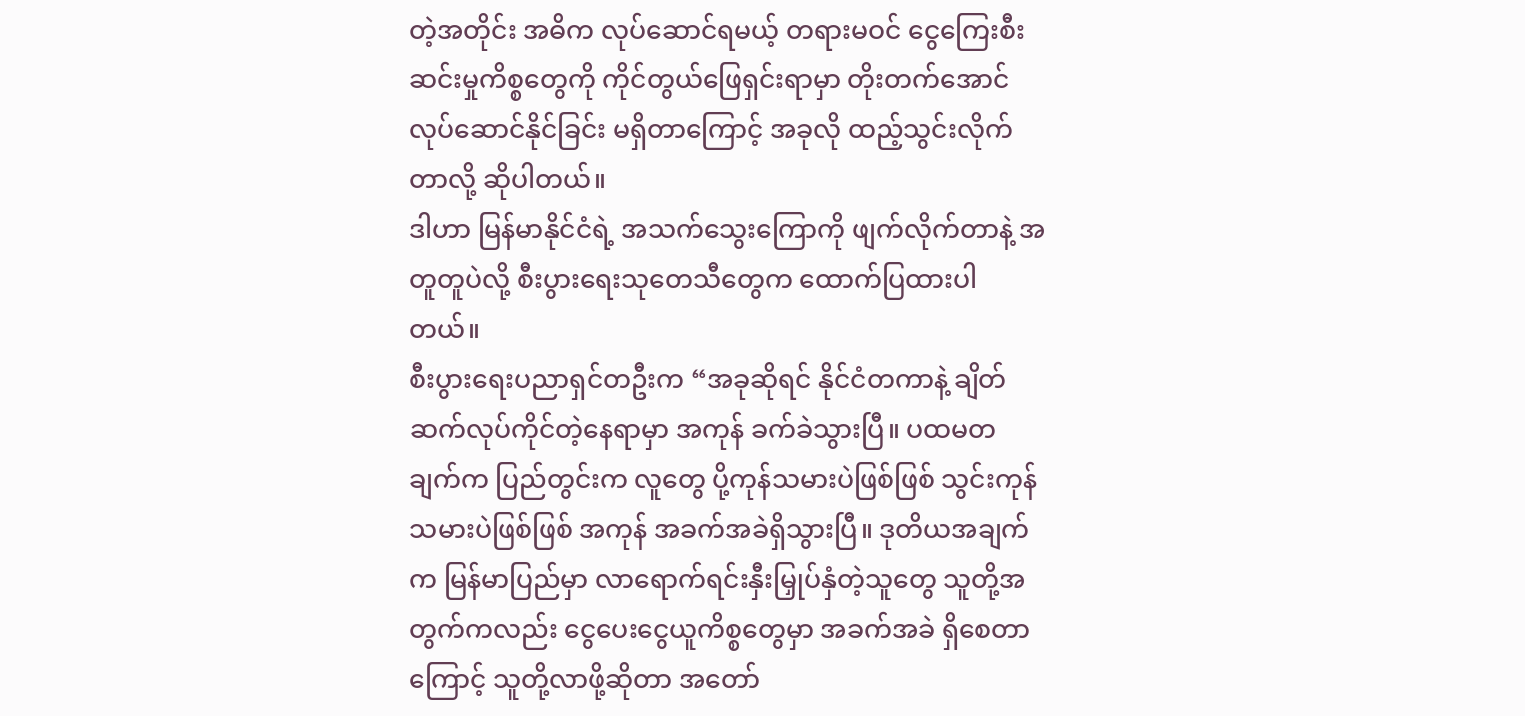တဲ့အတိုင်း အဓိက လုပ်ဆောင်ရမယ့် တရားမဝင် ငွေကြေးစီးဆင်းမှုကိစ္စတွေကို ကိုင်တွယ်ဖြေရှင်းရာမှာ တိုးတက်အောင် လုပ်ဆောင်နိုင်ခြင်း မရှိတာကြောင့် အခုလို ထည့်သွင်းလိုက်တာလို့ ဆိုပါတယ်။
ဒါဟာ မြန်မာနိုင်ငံရဲ့ အသက်သွေးကြောကို ဖျက်လိုက်တာနဲ့ အတူတူပဲလို့ စီးပွားရေးသုတေသီတွေက ထောက်ပြထားပါတယ်။
စီးပွားရေးပညာရှင်တဦးက “အခုဆိုရင် နိုင်ငံတကာနဲ့ ချိတ်ဆက်လုပ်ကိုင်တဲ့နေရာမှာ အကုန် ခက်ခဲသွားပြီ။ ပထမတချက်က ပြည်တွင်းက လူတွေ ပို့ကုန်သမားပဲဖြစ်ဖြစ် သွင်းကုန်သမားပဲဖြစ်ဖြစ် အကုန် အခက်အခဲရှိသွားပြီ။ ဒုတိယအချက်က မြန်မာပြည်မှာ လာရောက်ရင်းနှီးမြှုပ်နှံတဲ့သူတွေ သူတို့အတွက်ကလည်း ငွေပေးငွေယူကိစ္စတွေမှာ အခက်အခဲ ရှိစေတာကြောင့် သူတို့လာဖို့ဆိုတာ အတော်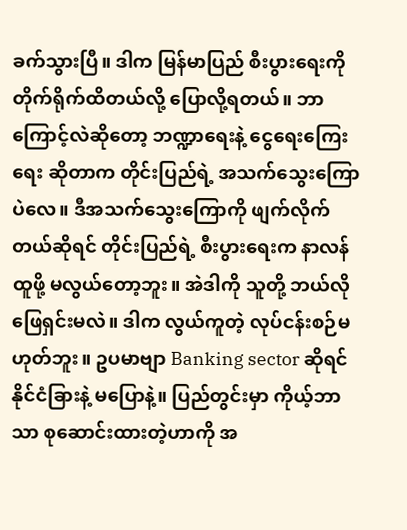ခက်သွားပြီ။ ဒါက မြန်မာပြည် စီးပွားရေးကို တိုက်ရိုက်ထိတယ်လို့ ပြောလို့ရတယ်။ ဘာကြောင့်လဲဆိုတော့ ဘဏ္ဍာရေးနဲ့ ငွေရေးကြေးရေး ဆိုတာက တိုင်းပြည်ရဲ့ အသက်သွေးကြောပဲလေ။ ဒီအသက်သွေးကြောကို ဖျက်လိုက်တယ်ဆိုရင် တိုင်းပြည်ရဲ့ စီးပွားရေးက နာလန်ထူဖို့ မလွယ်တော့ဘူး။ အဲဒါကို သူတို့ ဘယ်လို ဖြေရှင်းမလဲ။ ဒါက လွယ်ကူတဲ့ လုပ်ငန်းစဉ်မဟုတ်ဘူး။ ဥပမာဗျာ Banking sector ဆိုရင် နိုင်ငံခြားနဲ့ မပြောနဲ့။ ပြည်တွင်းမှာ ကိုယ့်ဘာသာ စုဆောင်းထားတဲ့ဟာကို အ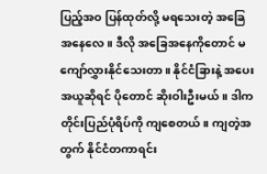ပြည့်အဝ ပြန်ထုတ်လို့ မရသေးတဲ့ အခြေအနေလေ။ ဒီလို အခြေအနေကိုတောင် မကျော်လွှားနိုင်သေးတာ။ နိုင်ငံခြားနဲ့ အပေးအယူဆိုရင် ပိုတောင် ဆိုးဝါးဦးမယ်။ ဒါက တိုင်းပြည်ပုံရိပ်ကို ကျစေတယ်။ ကျတဲ့အတွက် နိုင်ငံတကာရင်း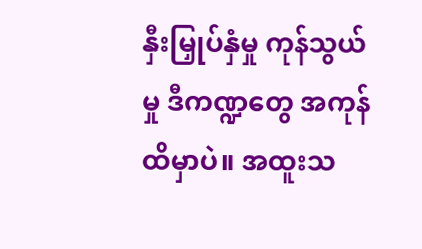နှီးမြှုပ်နှံမှု ကုန်သွယ်မှု ဒီကဏ္ဍတွေ အကုန်ထိမှာပဲ။ အထူးသ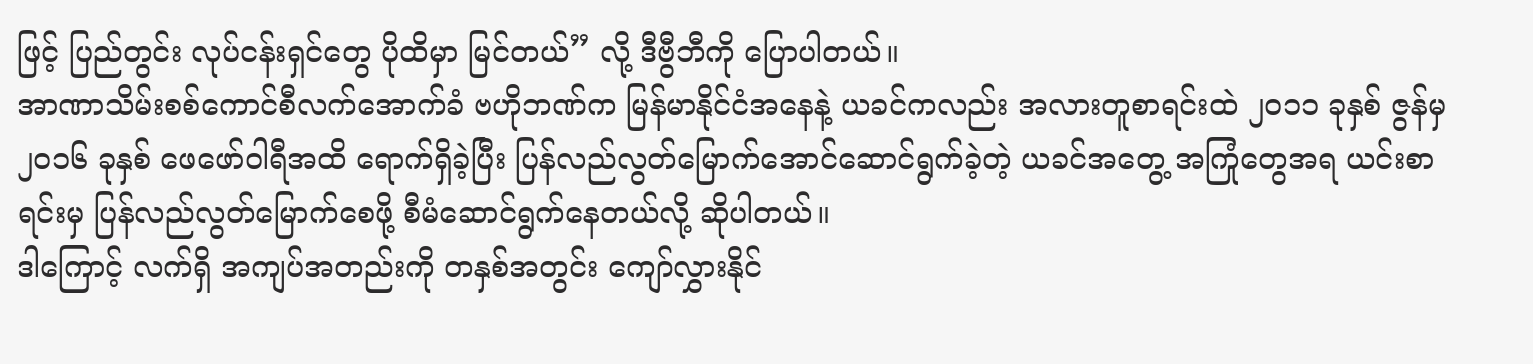ဖြင့် ပြည်တွင်း လုပ်ငန်းရှင်တွေ ပိုထိမှာ မြင်တယ်” လို့ ဒီဗွီဘီကို ပြောပါတယ်။
အာဏာသိမ်းစစ်ကောင်စီလက်အောက်ခံ ဗဟိုဘဏ်က မြန်မာနိုင်ငံအနေနဲ့ ယခင်ကလည်း အလားတူစာရင်းထဲ ၂၀၁၁ ခုနှစ် ဇွန်မှ ၂၀၁၆ ခုနှစ် ဖေဖော်ဝါရီအထိ ရောက်ရှိခဲ့ပြီး ပြန်လည်လွတ်မြောက်အောင်ဆောင်ရွက်ခဲ့တဲ့ ယခင်အတွေ့ အကြုံတွေအရ ယင်းစာရင်းမှ ပြန်လည်လွတ်မြောက်စေဖို့ စီမံဆောင်ရွက်နေတယ်လို့ ဆိုပါတယ်။
ဒါကြောင့် လက်ရှိ အကျပ်အတည်းကို တနှစ်အတွင်း ကျော်လွှားနိုင်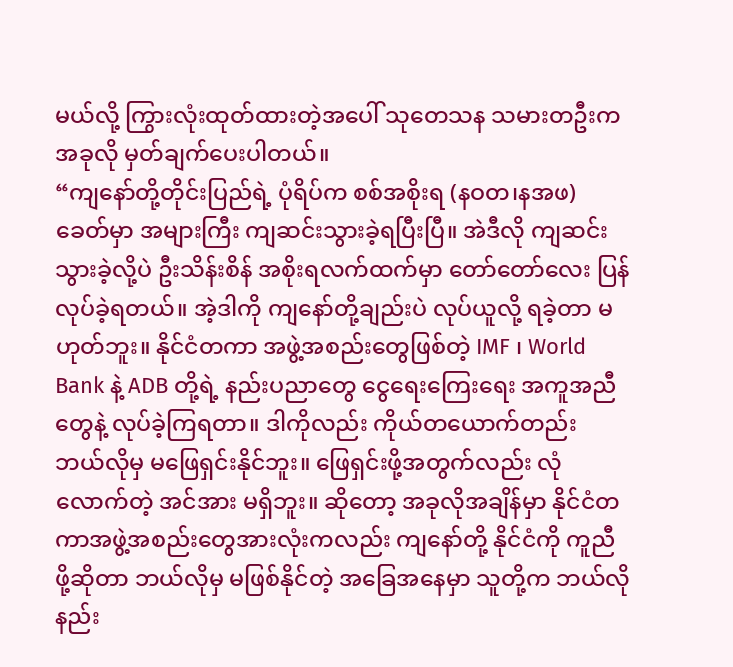မယ်လို့ ကြွားလုံးထုတ်ထားတဲ့အပေါ် သုတေသန သမားတဦးက အခုလို မှတ်ချက်ပေးပါတယ်။
“ကျနော်တို့တိုင်းပြည်ရဲ့ ပုံရိပ်က စစ်အစိုးရ (နဝတ၊နအဖ) ခေတ်မှာ အများကြီး ကျဆင်းသွားခဲ့ရပြီးပြီ။ အဲဒီလို ကျဆင်းသွားခဲ့လို့ပဲ ဦးသိန်းစိန် အစိုးရလက်ထက်မှာ တော်တော်လေး ပြန်လုပ်ခဲ့ရတယ်။ အဲ့ဒါကို ကျနော်တို့ချည်းပဲ လုပ်ယူလို့ ရခဲ့တာ မဟုတ်ဘူး။ နိုင်ငံတကာ အဖွဲ့အစည်းတွေဖြစ်တဲ့ IMF ၊ World Bank နဲ့ ADB တို့ရဲ့ နည်းပညာတွေ ငွေရေးကြေးရေး အကူအညီတွေနဲ့ လုပ်ခဲ့ကြရတာ။ ဒါကိုလည်း ကိုယ်တယောက်တည်း ဘယ်လိုမှ မဖြေရှင်းနိုင်ဘူး။ ဖြေရှင်းဖို့အတွက်လည်း လုံလောက်တဲ့ အင်အား မရှိဘူး။ ဆိုတော့ အခုလိုအချိန်မှာ နိုင်ငံတကာအဖွဲ့အစည်းတွေအားလုံးကလည်း ကျနော်တို့ နိုင်ငံကို ကူညီဖို့ဆိုတာ ဘယ်လိုမှ မဖြစ်နိုင်တဲ့ အခြေအနေမှာ သူတို့က ဘယ်လို နည်း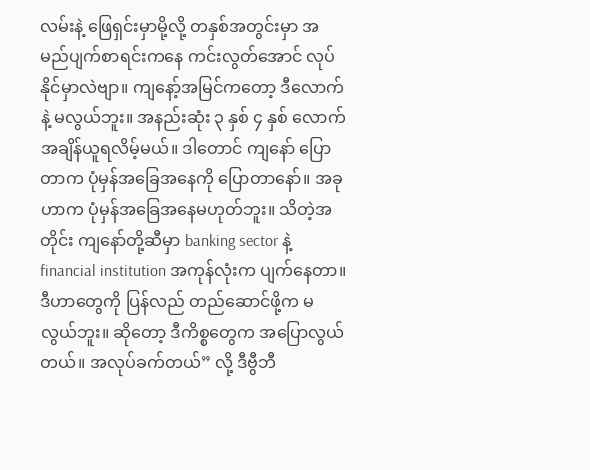လမ်းနဲ့ ဖြေရှင်းမှာမို့လို့ တနှစ်အတွင်းမှာ အမည်ပျက်စာရင်းကနေ ကင်းလွတ်အောင် လုပ်နိုင်မှာလဲဗျာ။ ကျနော့်အမြင်ကတော့ ဒီလောက်နဲ့ မလွယ်ဘူး။ အနည်းဆုံး ၃ နှစ် ၄ နှစ် လောက်အချိန်ယူရလိမ့်မယ်။ ဒါတောင် ကျနော် ပြောတာက ပုံမှန်အခြေအနေကို ပြောတာနော်။ အခုဟာက ပုံမှန်အခြေအနေမဟုတ်ဘူး။ သိတဲ့အတိုင်း ကျနော်တို့ဆီမှာ banking sector နဲ့ financial institution အကုန်လုံးက ပျက်နေတာ။ ဒီဟာတွေကို ပြန်လည် တည်ဆောင်ဖို့က မလွယ်ဘူး။ ဆိုတော့ ဒီကိစ္စတွေက အပြောလွယ်တယ်။ အလုပ်ခက်တယ်” လို့ ဒီဗွီဘီ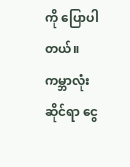ကို ပြောပါတယ်။
ကမ္ဘာလုံးဆိုင်ရာ ငွေ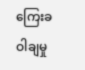ကြေးခဝါချမှု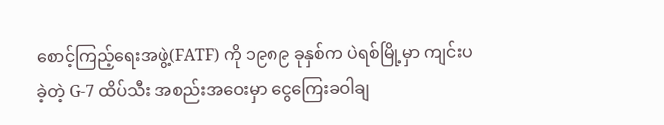စောင့်ကြည့်ရေးအဖွဲ့(FATF) ကို ၁၉၈၉ ခုနှစ်က ပဲရစ်မြို့မှာ ကျင်းပခဲ့တဲ့ G-7 ထိပ်သီး အစည်းအဝေးမှာ ငွေကြေးခဝါချ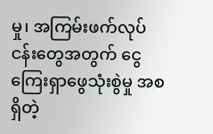မှု၊ အကြမ်းဖက်လုပ်ငန်းတွေအတွက် ငွေကြေးရှာဖွေသုံးစွဲမှု အစရှိတဲ့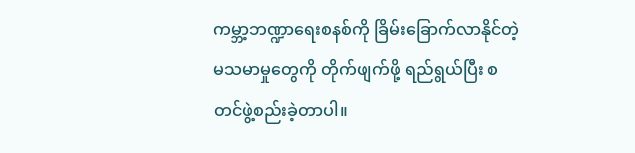ကမ္ဘာ့ဘဏ္ဍာရေးစနစ်ကို ခြိမ်းခြောက်လာနိုင်တဲ့ မသမာမှုတွေကို တိုက်ဖျက်ဖို့ ရည်ရွယ်ပြီး စတင်ဖွဲ့စည်းခဲ့တာပါ။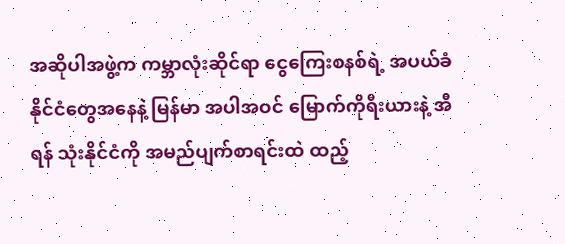အဆိုပါအဖွဲ့က ကမ္ဘာလုံးဆိုင်ရာ ငွေကြေးစနစ်ရဲ့ အပယ်ခံနိုင်ငံတွေအနေနဲ့ မြန်မာ အပါအဝင် မြောက်ကိုရီးယားနဲ့ အီရန် သုံးနိုင်ငံကို အမည်ပျက်စာရင်းထဲ ထည့်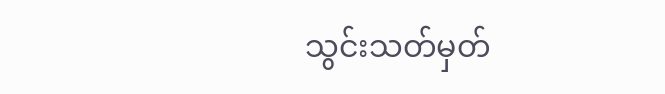သွင်းသတ်မှတ်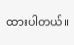ထားပါတယ်။